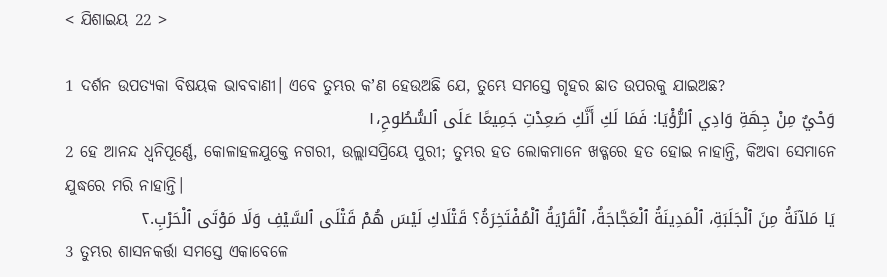< ଯିଶାଇୟ 22 >

1 ଦର୍ଶନ ଉପତ୍ୟକା ବିଷୟକ ଭାବବାଣୀ। ଏବେ ତୁମ୍ଭର କʼଣ ହେଉଅଛି ଯେ, ତୁମ୍ଭେ ସମସ୍ତେ ଗୃହର ଛାତ ଉପରକୁ ଯାଇଅଛ?
وَحْيٌ مِنْ جِهَةِ وَادِي ٱلرُّؤْيَا: فَمَا لَكِ أَنَّكِ صَعِدْتِ جَمِيعًا عَلَى ٱلسُّطُوحِ،١
2 ହେ ଆନନ୍ଦ ଧ୍ୱନିପୂର୍ଣ୍ଣେ, କୋଳାହଳଯୁକ୍ତେ ନଗରୀ, ଉଲ୍ଲାସପ୍ରିୟେ ପୁରୀ; ତୁମ୍ଭର ହତ ଲୋକମାନେ ଖଡ୍ଗରେ ହତ ହୋଇ ନାହାନ୍ତି, କିଅବା ସେମାନେ ଯୁଦ୍ଧରେ ମରି ନାହାନ୍ତି।
يَا مَلآنَةُ مِنَ ٱلْجَلَبَةِ، ٱلْمَدِينَةُ ٱلْعَجَّاجَةُ، ٱلْقَرْيَةُ ٱلْمُفْتَخِرَةُ؟ قَتْلَاكِ لَيْسَ هُمْ قَتْلَى ٱلسَّيْفِ وَلَا مَوْتَى ٱلْحَرْبِ.٢
3 ତୁମ୍ଭର ଶାସନକର୍ତ୍ତା ସମସ୍ତେ ଏକାବେଳେ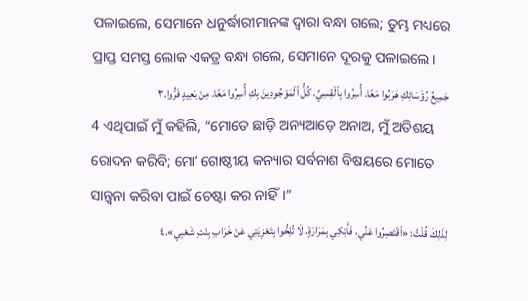ପଳାଇଲେ, ସେମାନେ ଧନୁର୍ଦ୍ଧାରୀମାନଙ୍କ ଦ୍ୱାରା ବନ୍ଧା ଗଲେ; ତୁମ୍ଭ ମଧ୍ୟରେ ପ୍ରାପ୍ତ ସମସ୍ତ ଲୋକ ଏକତ୍ର ବନ୍ଧା ଗଲେ, ସେମାନେ ଦୂରକୁ ପଳାଇଲେ।
جَمِيعُ رُؤَسَائِكِ هَرَبُوا مَعًا. أُسِرُوا بِٱلْقِسِيِّ. كُلُّ ٱلْمَوْجُودِينَ بِكِ أُسِرُوا مَعًا. مِنْ بَعِيدٍ فَرُّوا.٣
4 ଏଥିପାଇଁ ମୁଁ କହିଲି, “ମୋତେ ଛାଡ଼ି ଅନ୍ୟଆଡ଼େ ଅନାଅ, ମୁଁ ଅତିଶୟ ରୋଦନ କରିବି; ମୋʼ ଗୋଷ୍ଠୀୟ କନ୍ୟାର ସର୍ବନାଶ ବିଷୟରେ ମୋତେ ସାନ୍ତ୍ୱନା କରିବା ପାଇଁ ଚେଷ୍ଟା କର ନାହିଁ।”
لِذَلِكَ قُلْتُ: «ٱقْتَصِرُوا عَنِّي، فَأَبْكِي بِمَرَارَةٍ. لَا تُلِحُّوا بِتَعْزِيَتِي عَنْ خَرَابِ بِنْتِ شَعْبِي».٤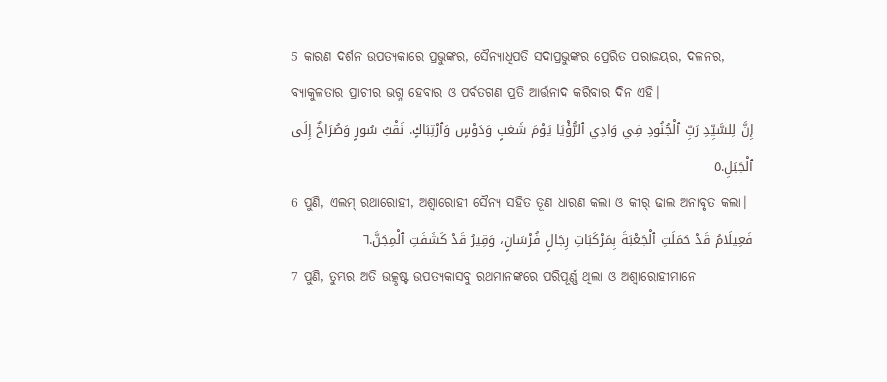5 କାରଣ ଦର୍ଶନ ଉପତ୍ୟକାରେ ପ୍ରଭୁଙ୍କର, ସୈନ୍ୟାଧିପତି ସଦାପ୍ରଭୁଙ୍କର ପ୍ରେରିତ ପରାଜୟର, ଦଳନର, ବ୍ୟାକୁଳତାର ପ୍ରାଚୀର ଭଗ୍ନ ହେବାର ଓ ପର୍ବତଗଣ ପ୍ରତି ଆର୍ତ୍ତନାଦ କରିବାର ଦିନ ଏହି।
إِنَّ لِلسَّيِّدِ رَبِّ ٱلْجُنُودِ فِي وَادِي ٱلرُّؤْيَا يَوْمَ شَغبٍ وَدَوْسٍ وَٱرْتِبَاكٍ. نَقْبُ سُورٍ وَصُرَاخٌ إِلَى ٱلْجَبَلِ.٥
6 ପୁଣି, ଏଲମ୍‍ ରଥାରୋହୀ, ଅଶ୍ୱାରୋହୀ ସୈନ୍ୟ ସହିତ ତୂଣ ଧାରଣ କଲା ଓ କୀର୍‍ ଢାଲ ଅନାବୃତ କଲା।
فَعِيلَامُ قَدْ حَمَلَتِ ٱلْجَعْبَةَ بِمَرْكَبَاتِ رِجَالٍ فُرْسَانٍ، وَقِيرُ قَدْ كَشَفَتِ ٱلْمِجَنَّ.٦
7 ପୁଣି, ତୁମ୍ଭର ଅତି ଉତ୍କୃଷ୍ଟ ଉପତ୍ୟକାସବୁ ରଥମାନଙ୍କରେ ପରିପୂର୍ଣ୍ଣ ଥିଲା ଓ ଅଶ୍ୱାରୋହୀମାନେ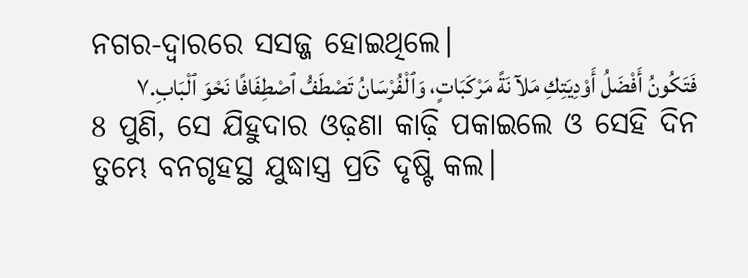ନଗର-ଦ୍ୱାରରେ ସସଜ୍ଜ ହୋଇଥିଲେ।
فَتَكُونُ أَفْضَلُ أَوْدِيَتِكِ مَلآنَةً مَرْكَبَاتٍ، وَٱلْفُرْسَانُ تَصْطَفُّ ٱصْطِفَافًا نَحْوَ ٱلْبَابِ.٧
8 ପୁଣି, ସେ ଯିହୁଦାର ଓଢ଼ଣା କାଢ଼ି ପକାଇଲେ ଓ ସେହି ଦିନ ତୁମ୍ଭେ ବନଗୃହସ୍ଥ ଯୁଦ୍ଧାସ୍ତ୍ର ପ୍ରତି ଦୃଷ୍ଟି କଲ।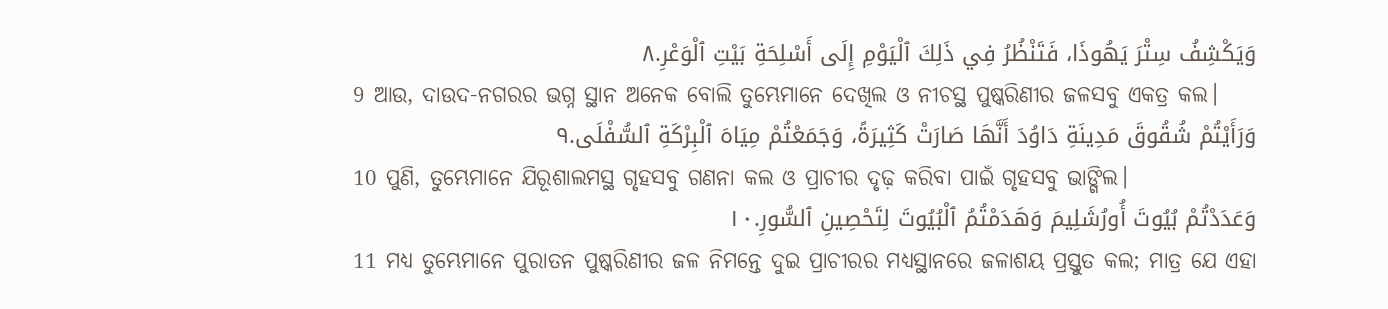وَيَكْشِفُ سِتْرَ يَهُوذَا، فَتَنْظُرُ فِي ذَلِكَ ٱلْيَوْمِ إِلَى أَسْلِحَةِ بَيْتِ ٱلْوَعْرِ.٨
9 ଆଉ, ଦାଉଦ-ନଗରର ଭଗ୍ନ ସ୍ଥାନ ଅନେକ ବୋଲି ତୁମ୍ଭେମାନେ ଦେଖିଲ ଓ ନୀଚସ୍ଥ ପୁଷ୍କରିଣୀର ଜଳସବୁ ଏକତ୍ର କଲ।
وَرَأَيْتُمْ شُقُوقَ مَدِينَةِ دَاوُدَ أَنَّهَا صَارَتْ كَثِيرَةً، وَجَمَعْتُمْ مِيَاهَ ٱلْبِرْكَةِ ٱلسُّفْلَى.٩
10 ପୁଣି, ତୁମ୍ଭେମାନେ ଯିରୂଶାଲମସ୍ଥ ଗୃହସବୁ ଗଣନା କଲ ଓ ପ୍ରାଚୀର ଦୃଢ଼ କରିବା ପାଇଁ ଗୃହସବୁ ଭାଙ୍ଗିଲ।
وَعَدَدْتُمْ بُيُوتَ أُورُشَلِيمَ وَهَدَمْتُمُ ٱلْبُيُوتَ لِتَحْصِينِ ٱلسُّورِ.١٠
11 ମଧ୍ୟ ତୁମ୍ଭେମାନେ ପୁରାତନ ପୁଷ୍କରିଣୀର ଜଳ ନିମନ୍ତେ ଦୁଇ ପ୍ରାଚୀରର ମଧ୍ୟସ୍ଥାନରେ ଜଳାଶୟ ପ୍ରସ୍ତୁତ କଲ; ମାତ୍ର ଯେ ଏହା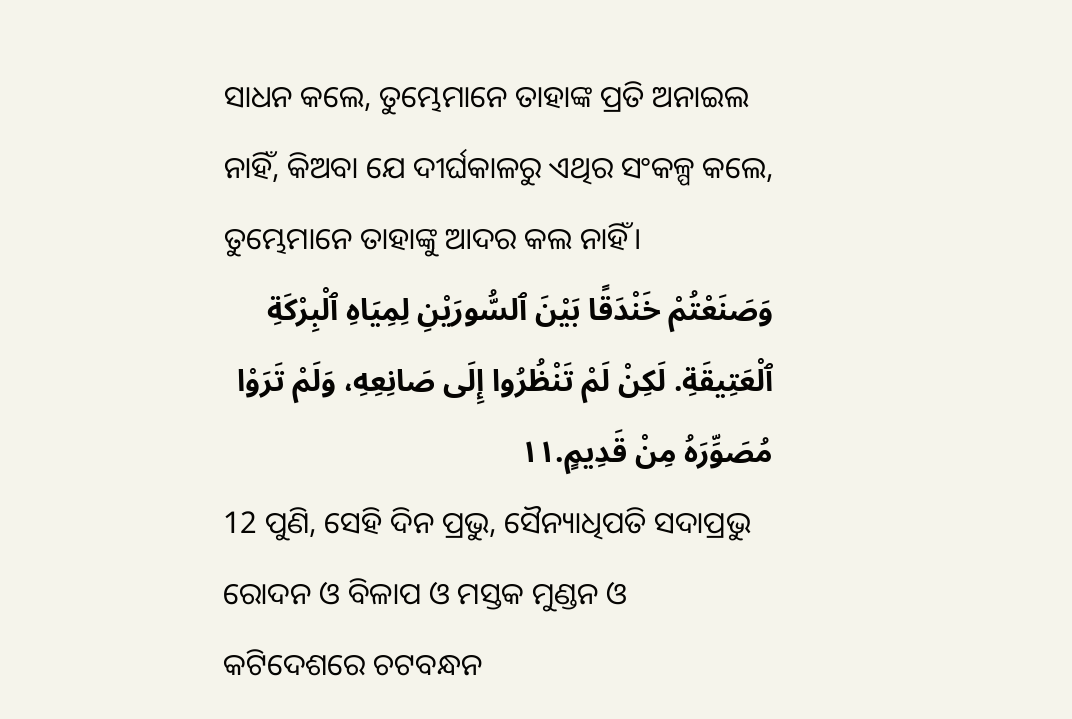ସାଧନ କଲେ, ତୁମ୍ଭେମାନେ ତାହାଙ୍କ ପ୍ରତି ଅନାଇଲ ନାହିଁ, କିଅବା ଯେ ଦୀର୍ଘକାଳରୁ ଏଥିର ସଂକଳ୍ପ କଲେ, ତୁମ୍ଭେମାନେ ତାହାଙ୍କୁ ଆଦର କଲ ନାହିଁ।
وَصَنَعْتُمْ خَنْدَقًا بَيْنَ ٱلسُّورَيْنِ لِمِيَاهِ ٱلْبِرْكَةِ ٱلْعَتِيقَةِ. لَكِنْ لَمْ تَنْظُرُوا إِلَى صَانِعِهِ، وَلَمْ تَرَوْا مُصَوِّرَهُ مِنْ قَدِيمٍ.١١
12 ପୁଣି, ସେହି ଦିନ ପ୍ରଭୁ, ସୈନ୍ୟାଧିପତି ସଦାପ୍ରଭୁ ରୋଦନ ଓ ବିଳାପ ଓ ମସ୍ତକ ମୁଣ୍ଡନ ଓ କଟିଦେଶରେ ଚଟବନ୍ଧନ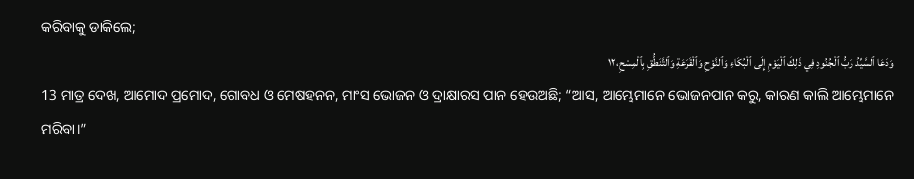କରିବାକୁ ଡାକିଲେ;
وَدَعَا ٱلسَّيِّدُ رَبُّ ٱلْجُنُودِ فِي ذَلِكَ ٱلْيَوْمِ إِلَى ٱلْبُكَاءِ وَٱلنَّوْحِ وَٱلْقَرَعَةِ وَٱلتَّنَطُّقِ بِٱلْمِسْحِ،١٢
13 ମାତ୍ର ଦେଖ, ଆମୋଦ ପ୍ରମୋଦ, ଗୋବଧ ଓ ମେଷହନନ, ମାଂସ ଭୋଜନ ଓ ଦ୍ରାକ୍ଷାରସ ପାନ ହେଉଅଛି; “ଆସ, ଆମ୍ଭେମାନେ ଭୋଜନପାନ କରୁ, କାରଣ କାଲି ଆମ୍ଭେମାନେ ମରିବା।”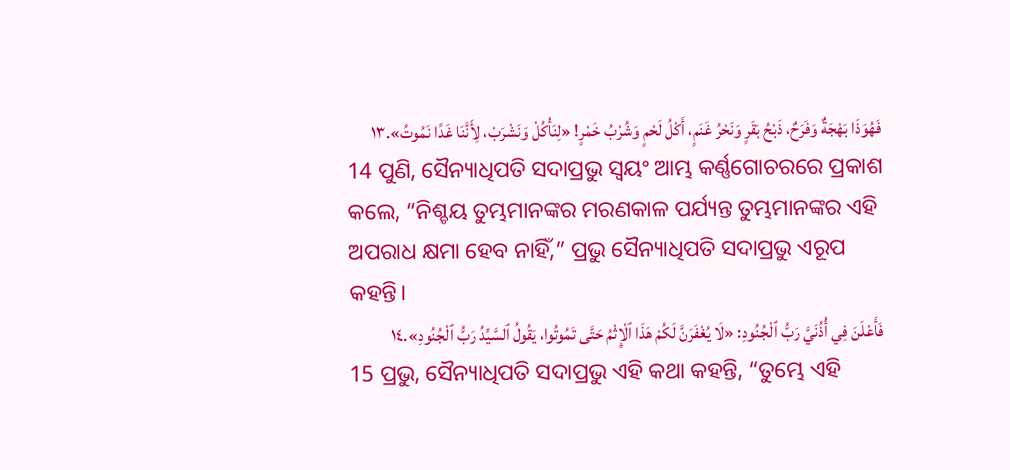فَهُوَذَا بَهْجَةٌ وَفَرَحٌ، ذَبْحُ بَقَرٍ وَنَحْرُ غَنَمٍ، أَكْلُ لَحْمٍ وَشُرْبُ خَمْرٍ! «لِنَأْكُلْ وَنَشْرَبْ، لِأَنَّنَا غَدًا نَمُوتُ».١٣
14 ପୁଣି, ସୈନ୍ୟାଧିପତି ସଦାପ୍ରଭୁ ସ୍ୱୟଂ ଆମ୍ଭ କର୍ଣ୍ଣଗୋଚରରେ ପ୍ରକାଶ କଲେ, “ନିଶ୍ଚୟ ତୁମ୍ଭମାନଙ୍କର ମରଣକାଳ ପର୍ଯ୍ୟନ୍ତ ତୁମ୍ଭମାନଙ୍କର ଏହି ଅପରାଧ କ୍ଷମା ହେବ ନାହିଁ,” ପ୍ରଭୁ ସୈନ୍ୟାଧିପତି ସଦାପ୍ରଭୁ ଏରୂପ କହନ୍ତି।
فَأَعْلَنَ فِي أُذُنَيَّ رَبُّ ٱلْجُنُودِ: «لَا يُغْفَرَنَّ لَكُمْ هَذَا ٱلْإِثْمُ حَتَّى تَمُوتُوا، يَقُولُ ٱلسَّيِّدُ رَبُّ ٱلْجُنُودِ».١٤
15 ପ୍ରଭୁ, ସୈନ୍ୟାଧିପତି ସଦାପ୍ରଭୁ ଏହି କଥା କହନ୍ତି, “ତୁମ୍ଭେ ଏହି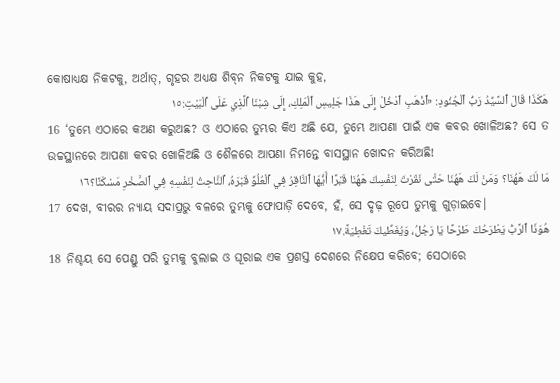କୋଷାଧ୍ୟକ୍ଷ ନିକଟକୁ, ଅର୍ଥାତ୍‍, ଗୃହର ଅଧ୍ୟକ୍ଷ ଶିବ୍‍ନ ନିକଟକୁ ଯାଇ କୁହ,
هَكَذَا قَالَ ٱلسَّيِّدُ رَبُّ ٱلْجُنُودِ: «ٱذْهَبِ ٱدْخُلْ إِلَى هَذَا جَلِيسِ ٱلْمَلِكِ، إِلَى شِبْنَا ٱلَّذِي عَلَى ٱلْبَيْتِ:١٥
16 ‘ତୁମ୍ଭେ ଏଠାରେ କଅଣ କରୁଅଛ? ଓ ଏଠାରେ ତୁମ୍ଭର କିଏ ଅଛି ଯେ, ତୁମ୍ଭେ ଆପଣା ପାଇଁ ଏକ କବର ଖୋଳିଅଛ? ସେ ତ ଉଚ୍ଚସ୍ଥାନରେ ଆପଣା କବର ଖୋଳିଅଛି ଓ ଶୈଳରେ ଆପଣା ନିମନ୍ତେ ବାସସ୍ଥାନ ଖୋଦନ କରିଅଛି!
مَا لَكَ هَهُنَا؟ وَمَنْ لَكَ هَهُنَا حَتَّى نَقَرْتَ لِنَفْسِكَ هَهُنَا قَبْرًا أَيُّهَا ٱلنَّاقِرُ فِي ٱلْعُلُوِّ قَبْرَهُ، ٱلنَّاحِتُ لِنَفْسِهِ فِي ٱلصَّخْرِ مَسْكَنًا؟١٦
17 ଦେଖ, ବୀରର ନ୍ୟାୟ ସଦାପ୍ରଭୁ ବଳରେ ତୁମ୍ଭକୁ ଫୋପାଡ଼ି ଦେବେ, ହଁ, ସେ ଦୃଢ଼ ରୂପେ ତୁମ୍ଭକୁ ଗୁଡ଼ାଇବେ।
هُوَذَا ٱلرَّبُّ يَطْرَحُكَ طَرْحًا يَا رَجُلُ، وَيُغَطِّيكَ تَغْطِيَةً.١٧
18 ନିଶ୍ଚୟ ସେ ପେଣ୍ଡୁ ପରି ତୁମ୍ଭକୁ ବୁଲାଇ ଓ ଘୂରାଇ ଏକ ପ୍ରଶସ୍ତ ଦେଶରେ ନିକ୍ଷେପ କରିବେ; ସେଠାରେ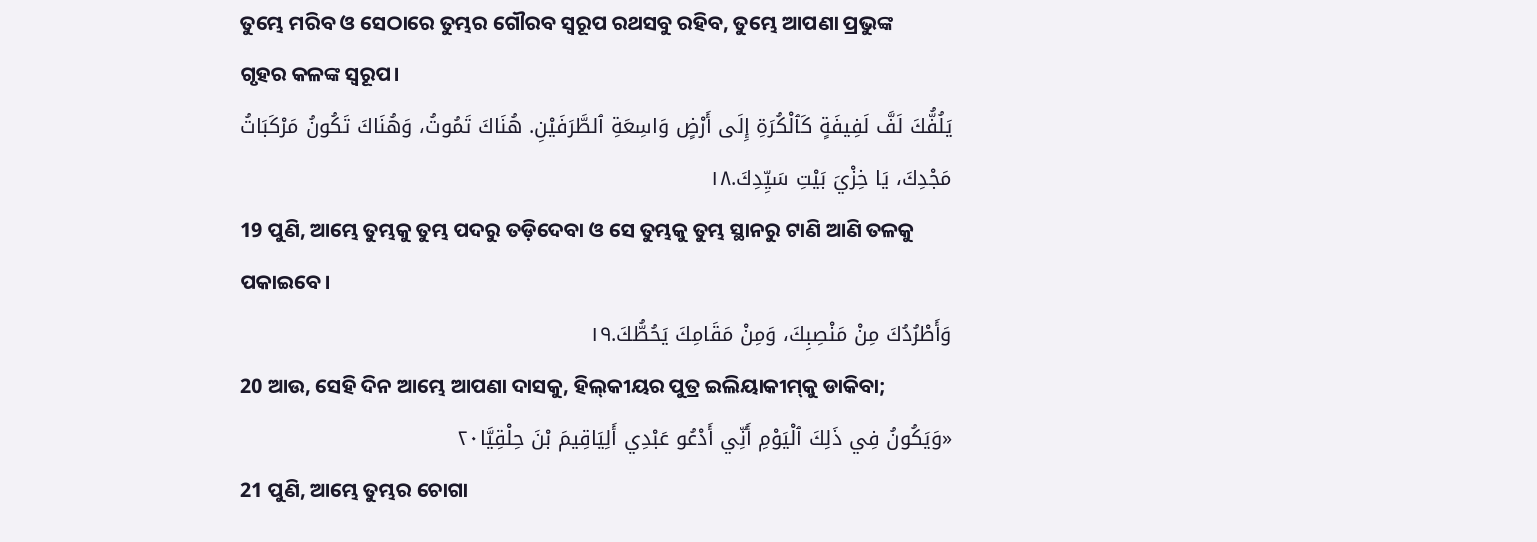ତୁମ୍ଭେ ମରିବ ଓ ସେଠାରେ ତୁମ୍ଭର ଗୌରବ ସ୍ୱରୂପ ରଥସବୁ ରହିବ, ତୁମ୍ଭେ ଆପଣା ପ୍ରଭୁଙ୍କ ଗୃହର କଳଙ୍କ ସ୍ୱରୂପ।
يَلُفُّكَ لَفَّ لَفِيفَةٍ كَٱلْكُرَةِ إِلَى أَرْضٍ وَاسِعَةِ ٱلطَّرَفَيْنِ. هُنَاكَ تَمُوتُ، وَهُنَاكَ تَكُونُ مَرْكَبَاتُ مَجْدِكَ، يَا خِزْيَ بَيْتِ سَيِّدِكَ.١٨
19 ପୁଣି, ଆମ୍ଭେ ତୁମ୍ଭକୁ ତୁମ୍ଭ ପଦରୁ ତଡ଼ିଦେବା ଓ ସେ ତୁମ୍ଭକୁ ତୁମ୍ଭ ସ୍ଥାନରୁ ଟାଣି ଆଣି ତଳକୁ ପକାଇବେ।
وَأَطْرُدُكَ مِنْ مَنْصِبِكَ، وَمِنْ مَقَامِكَ يَحُطُّكَ.١٩
20 ଆଉ, ସେହି ଦିନ ଆମ୍ଭେ ଆପଣା ଦାସକୁ, ହିଲ୍‍କୀୟର ପୁତ୍ର ଇଲିୟାକୀମ୍‍କୁ ଡାକିବା;
«وَيَكُونُ فِي ذَلِكَ ٱلْيَوْمِ أَنِّي أَدْعُو عَبْدِي أَلِيَاقِيمَ بْنَ حِلْقِيَّا٢٠
21 ପୁଣି, ଆମ୍ଭେ ତୁମ୍ଭର ଚୋଗା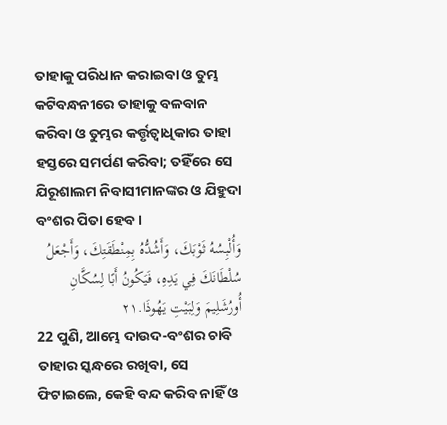ତାହାକୁ ପରିଧାନ କରାଇବା ଓ ତୁମ୍ଭ କଟିବନ୍ଧନୀରେ ତାହାକୁ ବଳବାନ କରିବା ଓ ତୁମ୍ଭର କର୍ତ୍ତୃତ୍ୱାଧିକାର ତାହା ହସ୍ତରେ ସମର୍ପଣ କରିବା; ତହିଁରେ ସେ ଯିରୂଶାଲମ ନିବାସୀମାନଙ୍କର ଓ ଯିହୁଦା ବଂଶର ପିତା ହେବ।
وَأُلْبِسُهُ ثَوْبَكَ، وَأَشُدُّهُ بِمِنْطَقَتِكَ، وَأَجْعَلُ سُلْطَانَكَ فِي يَدِهِ، فَيَكُونُ أَبًا لِسُكَّانِ أُورُشَلِيمَ وَلِبَيْتِ يَهُوذَا.٢١
22 ପୁଣି, ଆମ୍ଭେ ଦାଉଦ-ବଂଶର ଚାବି ତାହାର ସ୍କନ୍ଧରେ ରଖିବା, ସେ ଫିଟାଇଲେ, କେହି ବନ୍ଦ କରିବ ନାହିଁ ଓ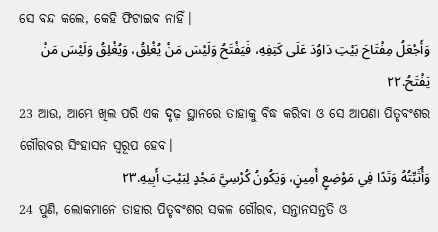ସେ ବନ୍ଦ କଲେ, କେହି ଫିଟାଇବ ନାହିଁ।
وَأَجْعَلُ مِفْتَاحَ بَيْتِ دَاوُدَ عَلَى كَتِفِهِ، فَيَفْتَحُ وَلَيْسَ مَنْ يُغْلِقُ، وَيُغْلِقُ وَلَيْسَ مَنْ يَفْتَحُ.٢٢
23 ଆଉ, ଆମ୍ଭେ ଖିଲ ପରି ଏକ ଦୃଢ଼ ସ୍ଥାନରେ ତାହାକୁ ବିଦ୍ଧ କରିବା ଓ ସେ ଆପଣା ପିତୃବଂଶର ଗୌରବର ସିଂହାସନ ସ୍ୱରୂପ ହେବ।
وَأُثَبِّتُهُ وَتَدًا فِي مَوْضِعٍ أَمِينٍ، وَيَكُونُ كُرْسِيَّ مَجْدٍ لِبَيْتِ أَبِيهِ.٢٣
24 ପୁଣି, ଲୋକମାନେ ତାହାର ପିତୃବଂଶର ସକଳ ଗୌରବ, ସନ୍ତାନସନ୍ତତି ଓ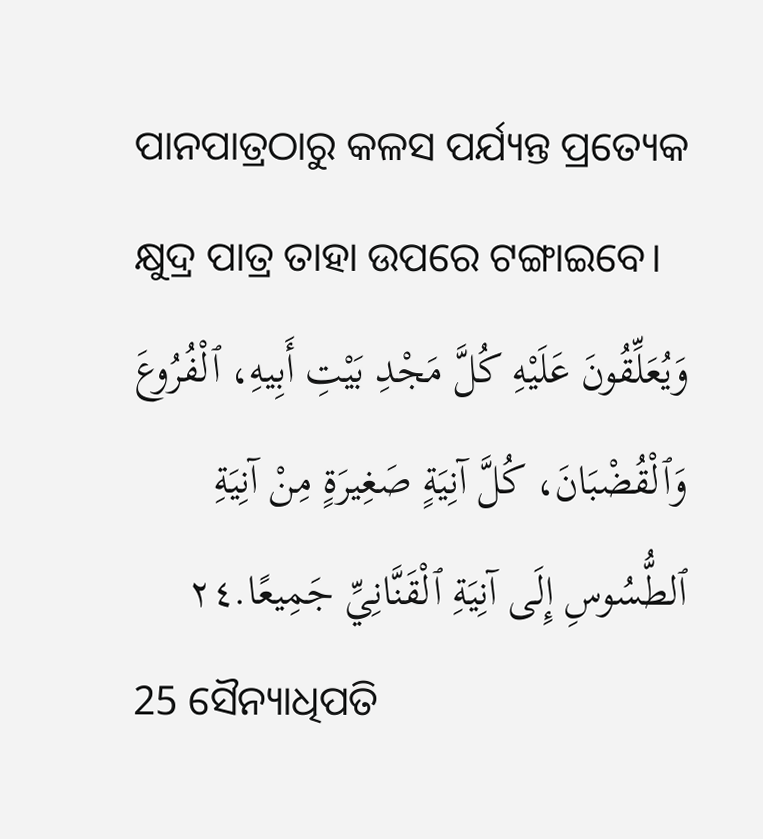ପାନପାତ୍ରଠାରୁ କଳସ ପର୍ଯ୍ୟନ୍ତ ପ୍ରତ୍ୟେକ କ୍ଷୁଦ୍ର ପାତ୍ର ତାହା ଉପରେ ଟଙ୍ଗାଇବେ।
وَيُعَلِّقُونَ عَلَيْهِ كُلَّ مَجْدِ بَيْتِ أَبِيهِ، ٱلْفُرُوعَ وَٱلْقُضْبَانَ، كُلَّ آنِيَةٍ صَغِيرَةٍ مِنْ آنِيَةِ ٱلطُّسُوسِ إِلَى آنِيَةِ ٱلْقَنَّانِيِّ جَمِيعًا.٢٤
25 ସୈନ୍ୟାଧିପତି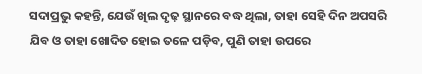ସଦାପ୍ରଭୁ କହନ୍ତି, ଯେଉଁ ଖିଲ ଦୃଢ଼ ସ୍ଥାନରେ ବଦ୍ଧ ଥିଲା, ତାହା ସେହି ଦିନ ଅପସରି ଯିବ ଓ ତାହା ଖୋଦିତ ହୋଇ ତଳେ ପଡ଼ିବ, ପୁଣି ତାହା ଉପରେ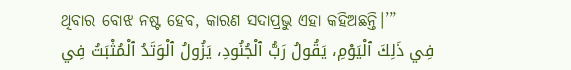ଥିବାର ବୋଝ ନଷ୍ଟ ହେବ, କାରଣ ସଦାପ୍ରଭୁ ଏହା କହିଅଛନ୍ତି।’”
فِي ذَلِكَ ٱلْيَوْمِ، يَقُولُ رَبُّ ٱلْجُنُودِ، يَزُولُ ٱلْوَتَدُ ٱلْمُثْبَتُ فِي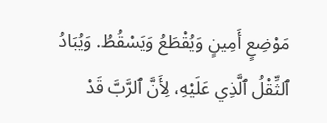مَوْضِعٍ أَمِينٍ وَيُقْطَعُ وَيَسْقُطُ. وَيُبَادُ ٱلثِّقْلُ ٱلَّذِي عَلَيْهِ، لِأَنَّ ٱلرَّبَّ قَدْ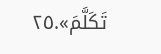تَكَلَّمَ».٢٥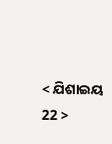< ଯିଶାଇୟ 22 >